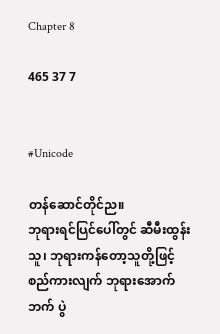Chapter 8

465 37 7


#Unicode

တန်ဆောင်တိုင်ည။
ဘုရားရင်ပြင်ပေါ်တွင် ဆီမီးထွန်းသူ၊ ဘုရားကန်တော့သူတို့ဖြင့် စည်ကားလျက် ဘုရားအောက်ဘက် ပွဲ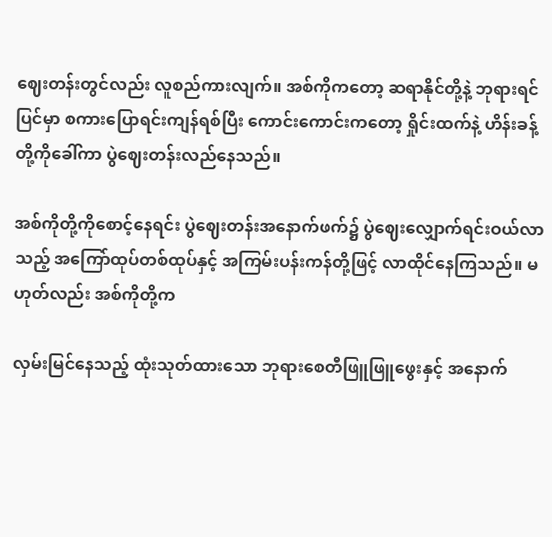ဈေးတန်းတွင်လည်း လူစည်ကားလျက်။ အစ်ကိုကတော့ ဆရာနိုင်တို့နဲ့ ဘုရားရင်ပြင်မှာ စကားပြောရင်းကျန်ရစ်ပြီး ကောင်းကောင်းကတော့ ရှိုင်းထက်နဲ့ ဟိန်းခန့်တို့ကိုခေါ်ကာ ပွဲဈေးတန်းလည်နေသည်။

အစ်ကိုတို့ကိုစောင့်နေရင်း ပွဲဈေးတန်းအနောက်ဖက်၌ ပွဲဈေးလျှောက်ရင်းဝယ်လာသည့် အကြော်ထုပ်တစ်ထုပ်နှင့် အကြမ်းပန်းကန်တို့ဖြင့် လာထိုင်နေကြသည်။ မဟုတ်လည်း အစ်ကိုတို့က

လှမ်းမြင်နေသည့် ထုံးသုတ်ထားသော ဘုရားစေတီဖြူဖြူ‌ဖွေးနှင့် အနောက်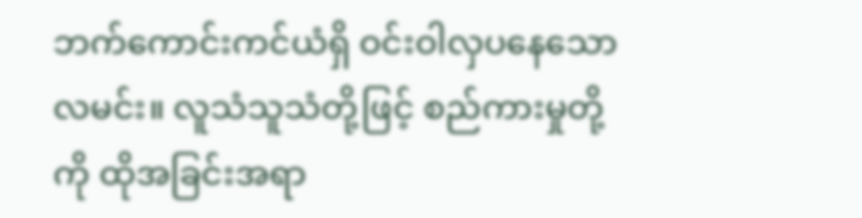ဘက်ကောင်းကင်ယံရှိ ဝင်းဝါလှပနေသော လမင်း။ လူသံသူသံတို့ဖြင့် စည်ကားမှုတို့ကို ထိုအခြင်းအရာ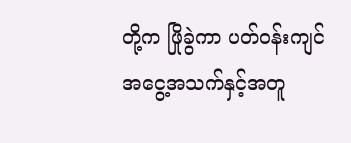တို့က ဖြိုခွဲကာ ပတ်ဝန်းကျင်အငွေ့အသက်နှင့်အတူ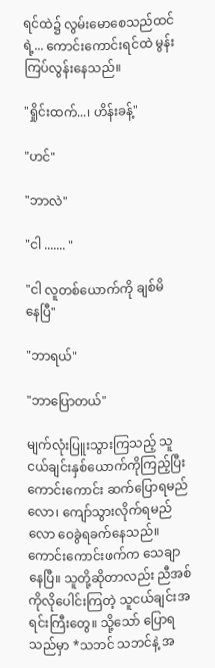ရင်ထဲ၌ လွမ်းမောစေသည်ထင်ရဲ့... ကောင်းကောင်းရင်ထဲ မွန်းကြပ်လွန်းနေသည်။

"ရှိုင်းထက်...၊ ဟိန်းခန့်"

"ဟင်"

"ဘာလဲ"

"ငါ ....... "

"ငါ လူတစ်ယောက်ကို ချစ်မိနေ‌ပြီ"

"ဘာရယ်"

"ဘာပြောတယ်"

မျက်လုံးပြူးသွားကြသည့် သူငယ်ချင်းနှစ်ယောက်ကိုကြည့်ပြီး ကောင်းကောင်း ဆက်ပြောရမည်လော၊ ကျော်သွားလိုက်ရမည်လော ဝေခွဲရခက်နေသည်။ ကောင်းကောင်းဖက်က သေချာနေပြီ။ သူတို့ဆိုတာလည်း ညီအစ်ကိုလိုပေါင်းကြတဲ့ သူငယ်ချင်းအရင်းကြီးတွေ။ သို့သော် ပြောရသည်မှာ *သဘင် သဘင်နဲ့ အ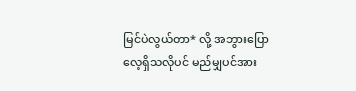မြင်ပဲလွယ်တာ* လို့ အဘွားပြောလေ့ရှိသလိုပင် မည်မျှပင်အား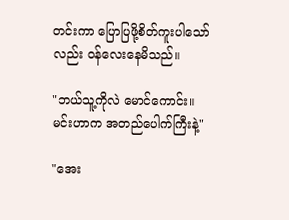တင်းကာ ပြောပြဖို့စိတ်ကူးပါသော်လည်း ဝန်လေးနေမိသည်။

"ဘယ်သူ့ကိုလဲ မောင်ကောင်း။ မင်းဟာက အတည်ပေါက်ကြီးနဲ့"

"အေး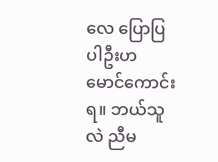လေ ပြောပြပါဦးဟ မောင်ကောင်းရ။ ဘယ်သူလဲ ညီမ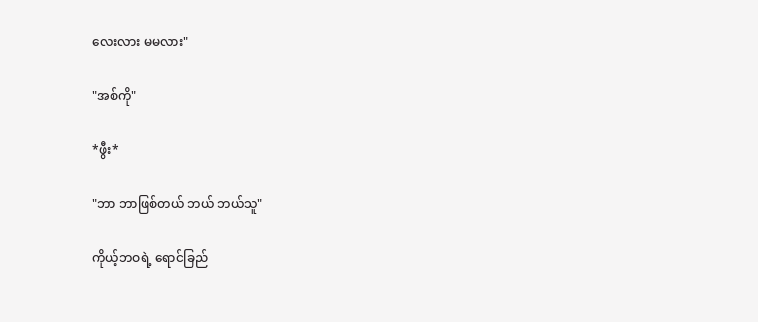လေးလား မမလား"

"အစ်ကို"

*ဖွီး*

"ဘာ ဘာဖြစ်တယ် ဘယ် ဘယ်သူ"

ကိုယ့်ဘဝရဲ့ ရောင်ခြည်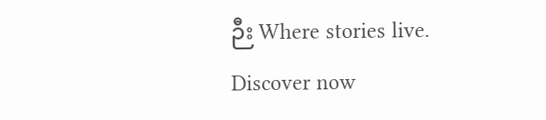ဉီး Where stories live. Discover now